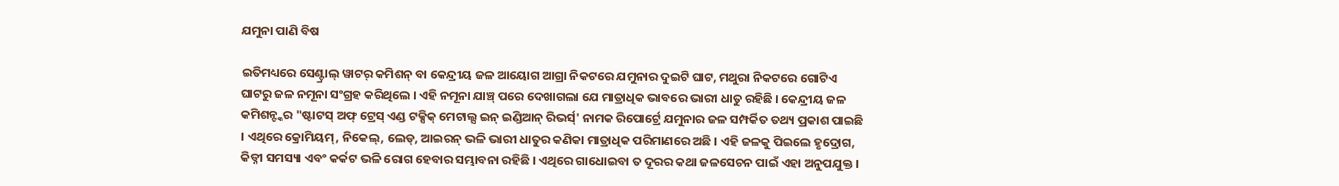ଯମୁନା ପାଣି ବିଷ

ଇତିମଧ୍ୟରେ ସେଣ୍ଟ୍ରାଲ୍ ୱାଟର୍ କମିଶନ୍ ବା କେନ୍ଦ୍ରୀୟ ଜଳ ଆୟୋଗ ଆଗ୍ରା ନିକଟରେ ଯମୁନାର ଦୁଇଟି ଘାଟ, ମଥୁରା ନିକଟରେ ଗୋଟିଏ ଘାଟରୁ ଜଳ ନମୂନା ସଂଗ୍ରହ କରିଥିଲେ । ଏହି ନମୂନା ଯାଞ୍ଚ୍ ପରେ ଦେଖାଗଲା ଯେ ମାତ୍ରାଧିକ ଭାବରେ ଭାରୀ ଧାତୁ ରହିଛି । କେନ୍ଦ୍ରୀୟ ଜଳ କମିଶନ୍ଙ୍କର "ଷ୍ଟାଟସ୍ ଅଫ୍ ଟ୍ରେସ୍ ଏଣ୍ଡ ଟକ୍ସିକ୍ ମେଟାଲ୍ସ ଇନ୍ ଇଣ୍ଡିଆନ୍ ରିଭର୍ସ୍' ନାମକ ରିପୋର୍ଟ୍ରେ ଯମୁନାର ଜଳ ସମ୍ପର୍କିତ ତଥ୍ୟ ପ୍ରକାଶ ପାଇଛି । ଏଥିରେ କ୍ରୋମିୟମ୍, ନିକେଲ୍, ଲେଡ୍, ଆଇରନ୍ ଭଳି ଭାରୀ ଧାତୁର କଣିକା ମାତ୍ରାଧିକ ପରିମାଣରେ ଅଛି । ଏହି ଜଳକୁ ପିଇଲେ ହୃଦ୍ରୋଗ, କିଡ୍ନୀ ସମସ୍ୟା ଏବଂ କର୍କଟ ଭଳି ରୋଗ ହେବାର ସମ୍ଭାବନା ରହିଛି । ଏଥିରେ ଗାଧୋଇବା ତ ଦୂରର କଥା ଜଳସେଚନ ପାଇଁ ଏହା ଅନୁପଯୁକ୍ତ ।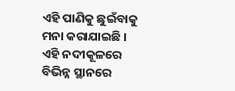ଏହି ପାଣିକୁ ଛୁଇଁବାକୁ ମନା କରାଯାଇଛି । ଏହି ନଦୀକୂଳରେ ବିଭିନ୍ନ ସ୍ଥାନରେ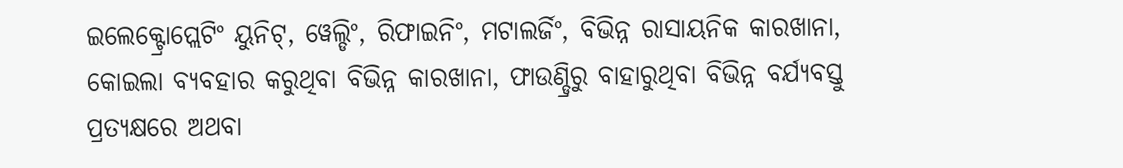ଇଲେକ୍ଟ୍ରୋପ୍ଲେଟିଂ ୟୁନିଟ୍, ୱେଲ୍ଡିଂ, ରିଫାଇନିଂ, ମଟାଲର୍ଜିଂ, ବିଭିନ୍ନ ରାସାୟନିକ କାରଖାନା,  କୋଇଲା ବ୍ୟବହାର କରୁଥିବା ବିଭିନ୍ନ କାରଖାନା, ଫାଉଣ୍ଡ୍ରିରୁ ବାହାରୁଥିବା ବିଭିନ୍ନ ବର୍ଯ୍ୟବସ୍ତୁ ପ୍ରତ୍ୟକ୍ଷରେ ଅଥବା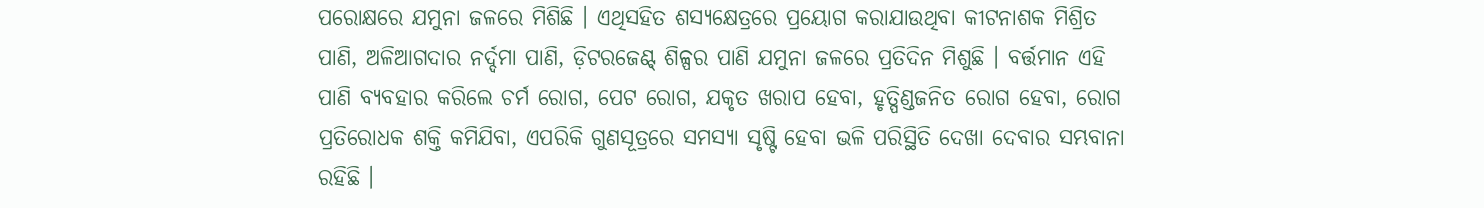ପରୋକ୍ଷରେ ଯମୁନା ଜଳରେ ମିଶିଛି । ଏଥିସହିତ ଶସ୍ୟକ୍ଷେତ୍ରରେ ପ୍ରୟୋଗ କରାଯାଉଥିବା କୀଟନାଶକ ମିଶ୍ରିତ ପାଣି, ଅଳିଆଗଦାର ନର୍ଦ୍ଦମା ପାଣି, ଡ଼ିଟରଜେଣ୍ଟ୍ ଶିଳ୍ପର ପାଣି ଯମୁନା ଜଳରେ ପ୍ରତିଦିନ ମିଶୁଛି । ବର୍ତ୍ତମାନ ଏହି ପାଣି ବ୍ୟବହାର କରିଲେ ଚର୍ମ ରୋଗ, ପେଟ ରୋଗ, ଯକୃତ ଖରାପ ହେବା, ହୃତ୍ପିଣ୍ଡଜନିତ ରୋଗ ହେବା, ରୋଗ ପ୍ରତିରୋଧକ ଶକ୍ତି କମିଯିବା, ଏପରିକି ଗୁଣସୂତ୍ରରେ ସମସ୍ୟା ସୃଷ୍ଟି ହେବା ଭଳି ପରିସ୍ଥିତି ଦେଖା ଦେବାର ସମ୍ଭବାନା ରହିଛି ।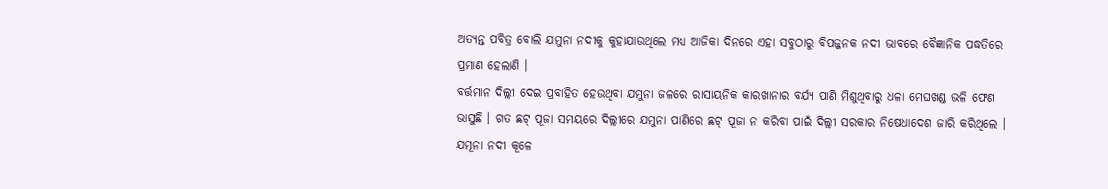ଅତ୍ୟନ୍ତ ପବିତ୍ର ବୋଲି ଯମୁନା ନଦୀକୁ କୁହାଯାଉଥିଲେ ମଧ୍ୟ ଆଜିକା ଦିନରେ ଏହା ସବୁଠାରୁ ବିପଜ୍ଜନକ ନଦୀ ଭାବରେ ବୈଜ୍ଞାନିକ ପଦ୍ଧତିରେ ପ୍ରମାଣ ହେଲାଣି ।
ବର୍ତ୍ତମାନ ଦିଲ୍ଲୀ ଦେଇ ପ୍ରବାହିତ ହେଉଥିବା ଯମୁନା ଜଳରେ ରାସାୟନିକ କାରଖାନାର ବର୍ଯ୍ୟ ପାଣି ମିଶୁଥିବାରୁ ଧଳା ମେଘଖଣ୍ଡ ଭଳି ଫେଣ ଭାସୁଛି । ଗତ ଛଟ୍ ପୂଜା ସମୟରେ ଦିଲ୍ଲୀରେ ଯମୁନା ପାଣିରେ ଛଟ୍ ପୂଜା ନ କରିବା ପାଇଁ ଦିଲ୍ଲୀ ସରକାର ନିଷେଧାଦେଶ ଜାରି କରିଥିଲେ । ଯମୂନା ନଦୀ କୂଳେ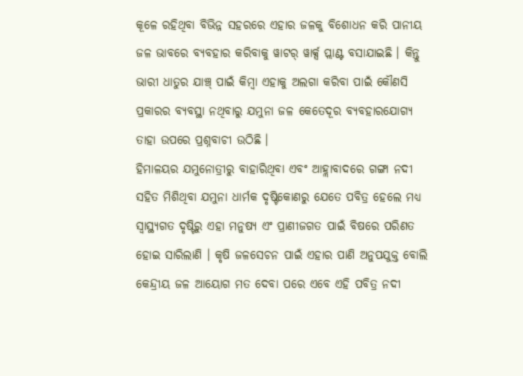କୂଳେ ରହିଥିବା ବିଭିନ୍ନ ସହରରେ ଏହାର ଜଳକୁ ବିଶୋଧନ କରି ପାନୀୟ ଜଳ ଭାବରେ ବ୍ୟବହାର କରିବାକୁ ୱାଟର୍ ୱାର୍କ୍ସ ପ୍ଲାଣ୍ଟ ବସାଯାଇଛି । କିନ୍ତୁ ଭାରୀ ଧାତୁର ଯାଞ୍ଚ୍ ପାଇଁ କିମ୍ବା ଏହାକୁ ଅଲଗା କରିବା ପାଇଁ କୌଣସି ପ୍ରକାରର ବ୍ୟବସ୍ଥା ନଥିବାରୁ ଯମୁନା ଜଳ କେତେଦୂର ବ୍ୟବହାରଯୋଗ୍ୟ ତାହା ଉପରେ ପ୍ରଶ୍ନବାଚୀ ଉଠିଛି ।
ହିମାଳୟର ଯମୁନୋତ୍ରୀରୁ ବାହାରିଥିବା ଏବଂ ଆହ୍ଲାବାଦରେ ଗଙ୍ଗା ନଦୀ ସହିତ ମିଶିଥିବା ଯମୁନା ଧାର୍ମକ ଦୃଷ୍ଟିକୋଣରୁ ଯେତେ ପବିତ୍ର ହେଲେ ମଧ୍ୟ ସ୍ୱାସ୍ଥ୍ୟଗତ ଦୃଷ୍ଟିରୁ ଏହା ମନୁଷ୍ୟ ଏଂ ପ୍ରାଣୀଜଗତ ପାଇଁ ବିଷରେ ପରିଣତ ହୋଇ ସାରିଲାଣି । କୃଷି ଜଳସେଚନ ପାଇଁ ଏହାର ପାଣି ଅନୁପଯୁକ୍ତ ବୋଲି କେନ୍ଦ୍ରୀୟ ଜଳ ଆୟୋଗ ମତ ଦେବା ପରେ ଏବେ ଏହି ପବିତ୍ର ନଦୀ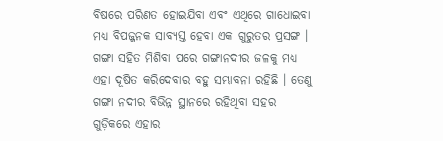ବିଷରେ ପରିଣତ ହୋଇଯିବା ଏବଂ ଏଥିରେ ଗାଧୋଇବା ମଧ୍ୟ ବିପଜ୍ଜନକ ସାବ୍ୟସ୍ତ ହେବା ଏକ ଗୁରୁତର ପ୍ରସଙ୍ଗ । ଗଙ୍ଗା ସହିତ ମିଶିବା ପରେ ଗଙ୍ଗାନଦୀର ଜଳକୁ ମଧ୍ୟ ଏହା ଦୂଷିତ କରିଦେବାର ବହୁ ସମ୍ଭାବନା ରହିଛି । ତେଣୁ ଗଙ୍ଗା ନଦୀର ବିଭିନ୍ନ ସ୍ଥାନରେ ରହିଥିବା ସହର ଗୁଡ଼ିକରେ ଏହାର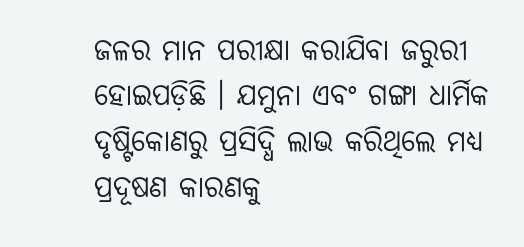ଜଳର ମାନ ପରୀକ୍ଷା କରାଯିବା ଜରୁରୀ ହୋଇପଡ଼ିଛି । ଯମୁନା ଏବଂ ଗଙ୍ଗା ଧାର୍ମିକ ଦୃଷ୍ଟିକୋଣରୁ ପ୍ରସିଦ୍ଧି ଲାଭ କରିଥିଲେ ମଧ୍ୟ ପ୍ରଦୂଷଣ କାରଣକୁ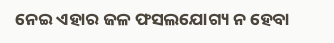ନେଇ ଏହାର ଜଳ ଫସଲଯୋଗ୍ୟ ନ ହେବା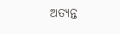ଅତ୍ୟନ୍ତ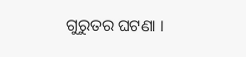ଗୁରୁତର ଘଟଣା ।